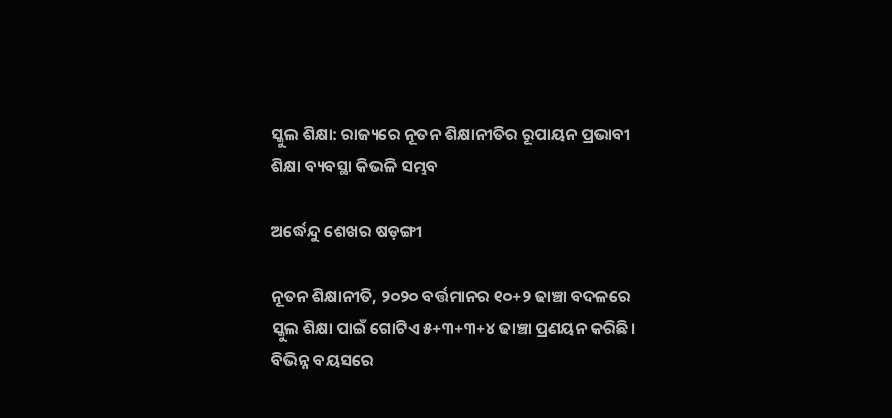ସ୍କୁଲ ଶିକ୍ଷା: ରାଜ୍ୟରେ ନୂତନ ଶିକ୍ଷାନୀତିର ରୂପାୟନ ପ୍ରଭାବୀ ଶିକ୍ଷା ବ୍ୟବସ୍ଥା କିଭଳି ସମ୍ଭବ

ଅର୍ଦ୍ଧେନ୍ଦୁ ଶେଖର ଷଡ଼ଙ୍ଗୀ

ନୂତନ ଶିକ୍ଷାନୀତି, ୨୦୨୦ ବର୍ତ୍ତମାନର ୧୦+୨ ଢାଞ୍ଚା ବଦଳରେ ସ୍କୁଲ ଶିକ୍ଷା ପାଇଁ ଗୋଟିଏ ୫+୩+୩+୪ ଢାଞ୍ଚା ପ୍ରଣୟନ କରିଛି। ବିଭିନ୍ନ ବୟସରେ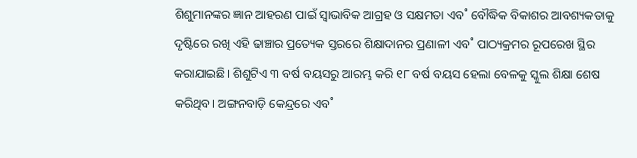ଶିଶୁମାନଙ୍କର ଜ୍ଞାନ ଆହରଣ ପାଇଁ ସ୍ବାଭାବିକ ଆଗ୍ରହ ଓ ସକ୍ଷମତା ଏବ˚ ବୌଦ୍ଧିକ ବିକାଶର ଆବଶ୍ୟକତାକୁ ଦୃଷ୍ଟିରେ ରଖି ଏହି ଢାଞ୍ଚାର ପ୍ରତ୍ୟେକ ସ୍ତରରେ ଶିକ୍ଷାଦାନର ପ୍ରଣାଳୀ ଏବ˚ ପାଠ୍ୟକ୍ରମର ରୂପରେଖ ସ୍ଥିର କରାଯାଇଛି। ଶିଶୁଟିଏ ୩ ବର୍ଷ ବୟସରୁ ଆରମ୍ଭ କରି ୧୮ ବର୍ଷ ବୟସ ହେଲା ବେଳକୁ ସ୍କୁଲ ଶିକ୍ଷା ଶେଷ କରିଥିବ। ଅଙ୍ଗନବାଡ଼ି କେନ୍ଦ୍ରରେ ଏବ˚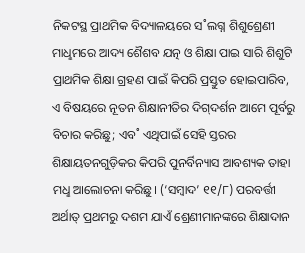ନିକଟସ୍ଥ ପ୍ରାଥମିକ ବିଦ୍ୟାଳୟରେ ସ˚ଲଗ୍ନ ଶିଶୁଶ୍ରେଣୀ ମାଧୢମରେ ଆଦ୍ୟ ଶୈଶବ ଯତ୍ନ ଓ ଶିକ୍ଷା ପାଇ ସାରି ଶିଶୁଟି ପ୍ରାଥମିକ ଶିକ୍ଷା ଗ୍ରହଣ ପାଇଁ କିପରି ପ୍ରସ୍ତୁତ ହୋଇପାରିବ, ଏ ବିଷୟରେ ନୂତନ ଶିକ୍ଷାନୀତିର ଦିଗ୍‌ଦର୍ଶନ ଆମେ ପୂର୍ବରୁ ବିଚାର କରିଛୁ; ଏବ˚ ଏଥିପାଇଁ ସେହି ସ୍ତରର ଶିକ୍ଷାୟତନଗୁଡ଼ିକର କିପରି ପୁନର୍ବିନ୍ୟାସ ଆବଶ୍ୟକ ତାହା ମଧୢ ଆଲୋଚନା କରିଛୁ। (‘ସମ୍ବାଦ’ ୧୧/୮) ପରବର୍ତ୍ତୀ ଅର୍ଥାତ୍‌ ପ୍ରଥମରୁ ଦଶମ ଯାଏଁ ଶ୍ରେଣୀମାନଙ୍କରେ ଶିକ୍ଷାଦାନ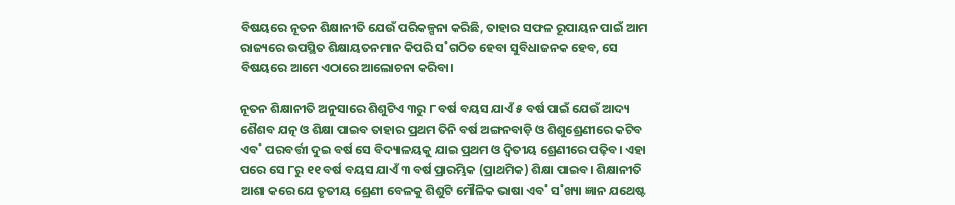ବିଷୟରେ ନୂତନ ଶିକ୍ଷାନୀତି ଯେଉଁ ପରିକଳ୍ପନା କରିଛି, ତାହାର ସଫଳ ରୂପାୟନ ପାଇଁ ଆମ ରାଜ୍ୟରେ ଉପସ୍ଥିତ ଶିକ୍ଷାୟତନମାନ କିପରି ସ˚ଗଠିତ ହେବା ସୁବିଧାଜନକ ହେବ, ସେ ବିଷୟରେ ଆମେ ଏଠାରେ ଆଲୋଚନା କରିବା।

ନୂତନ ଶିକ୍ଷାନୀତି ଅନୁସାରେ ଶିଶୁଟିଏ ୩ରୁ ୮ ବର୍ଷ ବୟସ ଯାଏଁ ୫ ବର୍ଷ ପାଇଁ ଯେଉଁ ଆଦ୍ୟ ଶୈଶବ ଯତ୍ନ ଓ ଶିକ୍ଷା ପାଇବ ତାହାର ପ୍ରଥମ ତିନି ବର୍ଷ ଅଙ୍ଗନବାଡ଼ି ଓ ଶିଶୁଶ୍ରେଣୀରେ କଟିବ ଏବ˚ ପରବର୍ତ୍ତୀ ଦୁଇ ବର୍ଷ ସେ ବିଦ୍ୟାଳୟକୁ ଯାଇ ପ୍ରଥମ ଓ ଦ୍ବିତୀୟ ଶ୍ରେଣୀରେ ପଢ଼ିବ। ଏହା ପରେ ସେ ୮ରୁ ୧୧ ବର୍ଷ ବୟସ ଯାଏଁ ୩ ବର୍ଷ ପ୍ରାରମ୍ଭିକ (ପ୍ରାଥମିକ) ଶିକ୍ଷା ପାଇବ। ଶିକ୍ଷାନୀତି ଆଶା କରେ ଯେ ତୃତୀୟ ଶ୍ରେଣୀ ବେଳକୁ ଶିଶୁଟି ମୌଳିକ ଭାଷା ଏବ˚ ସ˚ଖ୍ୟା ଜ୍ଞାନ ଯଥେଷ୍ଟ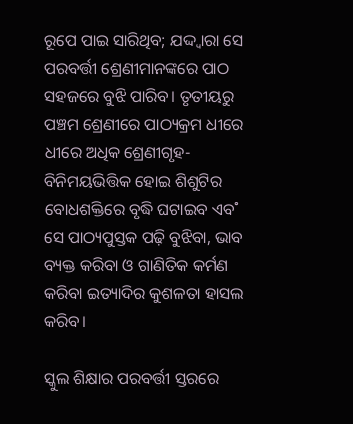ରୂପେ ପାଇ ସାରିଥିବ; ଯଦ୍ଦ୍ବାରା ସେ ପରବର୍ତ୍ତୀ ଶ୍ରେଣୀମାନଙ୍କରେ ପାଠ ସହଜରେ ବୁଝି ପାରିବ। ତୃତୀୟରୁ ପଞ୍ଚମ ଶ୍ରେଣୀରେ ପାଠ୍ୟକ୍ରମ ଧୀରେ ଧୀରେ ଅଧିକ ଶ୍ରେଣୀଗୃହ-ବିନିମୟଭିତ୍ତିକ ହୋଇ ଶିଶୁଟିର ବୋଧଶକ୍ତିରେ ବୃଦ୍ଧି ଘଟାଇବ ଏବ˚ ସେ ପାଠ୍ୟପୁସ୍ତକ ପଢ଼ି ବୁଝିବା, ଭାବ ବ୍ୟକ୍ତ କରିବା ଓ ଗାଣିତିକ କର୍ମଣ କରିବା ଇତ୍ୟାଦିର କୁଶଳତା ହାସଲ କରିବ।

ସ୍କୁଲ ଶିକ୍ଷାର ପରବର୍ତ୍ତୀ ସ୍ତରରେ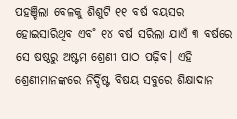ପହଞ୍ଚିଲା ବେଳକୁ ଶିଶୁଟି ୧୧ ବର୍ଷ ବୟସର ହୋଇସାରିଥିବ ଏବ˚ ୧୪ ବର୍ଷ ସରିଲା ଯାଏଁ ୩ ବର୍ଷରେ ସେ ଷଷ୍ଠରୁ ଅଷ୍ଟମ ଶ୍ରେଣୀ ପାଠ ପଢ଼ିବ। ଏହି ଶ୍ରେଣୀମାନଙ୍କରେ ନିର୍ଦ୍ଦିଷ୍ଟ ବିଷୟ ସବୁରେ ଶିକ୍ଷାଦାନ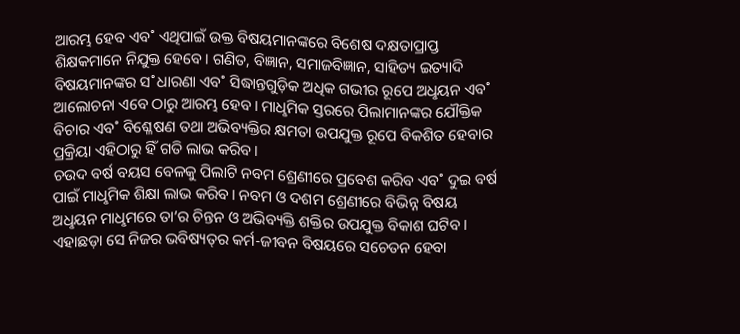ଆରମ୍ଭ ହେବ ଏବ˚ ଏଥିପାଇଁ ଉକ୍ତ ବିଷୟମାନଙ୍କରେ ବିଶେଷ ଦକ୍ଷତାପ୍ରାପ୍ତ ଶିକ୍ଷକମାନେ ନିଯୁକ୍ତ ହେବେ। ଗଣିତ, ବିଜ୍ଞାନ, ସମାଜବିଜ୍ଞାନ, ସାହିତ୍ୟ ଇତ୍ୟାଦି ବିଷୟମାନଙ୍କର ସ˚ଧାରଣା ଏବ˚ ସିଦ୍ଧାନ୍ତଗୁଡ଼ିକ ଅଧିକ ଗଭୀର ରୂପେ ଅଧୢୟନ ଏବ˚ ଆଲୋଚନା ଏବେ ଠାରୁ ଆରମ୍ଭ ହେବ। ମାଧୢମିକ ସ୍ତରରେ ପିଲାମାନଙ୍କର ଯୌକ୍ତିକ ବିଚାର ଏବ˚ ବିଶ୍ଳେଷଣ ତଥା ଅଭିବ୍ୟକ୍ତିର କ୍ଷମତା ଉପଯୁକ୍ତ ରୂପେ ବିକଶିତ ହେବାର ପ୍ରକ୍ରିୟା ଏହିଠାରୁ ହିଁ ଗତି ଲାଭ କରିବ।
ଚଉଦ ବର୍ଷ ବୟସ ବେଳକୁ ପିଲାଟି ନବମ ଶ୍ରେଣୀରେ ପ୍ରବେଶ କରିବ ଏବ˚ ଦୁଇ ବର୍ଷ ପାଇଁ ମାଧୢମିକ ଶିକ୍ଷା ଲାଭ କରିବ। ନବମ ଓ ଦଶମ ଶ୍ରେଣୀରେ ବିଭିନ୍ନ ବିଷୟ ଅଧୢୟନ ମାଧୢମରେ ତା’ର ଚିନ୍ତନ ଓ ଅଭିବ୍ୟକ୍ତି ଶକ୍ତିର ଉପଯୁକ୍ତ ବିକାଶ ଘଟିବ। ଏହାଛଡ଼ା ସେ ନିଜର ଭବିଷ୍ୟତ୍‌ର କର୍ମ-ଜୀବନ ବିଷୟରେ ସଚେତନ ହେବା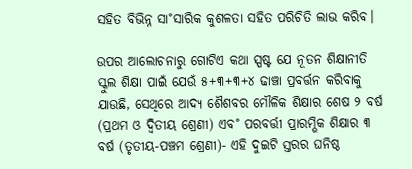ସହିତ ବିଭିନ୍ନ ସା˚ସାରିକ କୁଶଳତା ସହିତ ପରିଚିତି ଲାଭ କରିବ।

ଉପର ଆଲୋଚନାରୁ ଗୋଟିଏ କଥା ସ୍ପଷ୍ଟ ଯେ ନୂତନ ଶିକ୍ଷାନୀତି ସ୍କୁଲ ଶିକ୍ଷା ପାଇଁ ଯେଉଁ ୫+୩+୩+୪ ଢାଞ୍ଚା ପ୍ରବର୍ତ୍ତନ କରିବାକୁ ଯାଉଛି, ସେଥିରେ ଆଦ୍ୟ ଶୈଶବର ମୌଳିକ ଶିକ୍ଷାର ଶେଷ ୨ ବର୍ଷ (ପ୍ରଥମ ଓ ଦ୍ବିତୀୟ ଶ୍ରେଣୀ) ଏବ˚ ପରବର୍ତ୍ତୀ ପ୍ରାରମ୍ଭିକ ଶିକ୍ଷାର ୩ ବର୍ଷ (ତୃତୀୟ-ପଞ୍ଚମ ଶ୍ରେଣୀ)- ଏହି ଦୁଇଟି ସ୍ତରର ଘନିଷ୍ଠ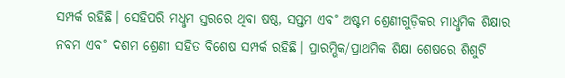ସମ୍ପର୍କ ରହିଛି। ସେହିପରି ମଧୢମ ସ୍ତରରେ ଥିବା ଷଷ୍ଠ, ସପ୍ତମ ଏବ˚ ଅଷ୍ଟମ ଶ୍ରେଣୀଗୁଡ଼ିକର ମାଧୢମିକ ଶିକ୍ଷାର ନବମ ଏବ˚ ଦଶମ ଶ୍ରେଣୀ ସହିତ ବିଶେଷ ସମ୍ପର୍କ ରହିଛି। ପ୍ରାରମ୍ଭିକ/ପ୍ରାଥମିକ ଶିକ୍ଷା ଶେଷରେ ଶିଶୁଟି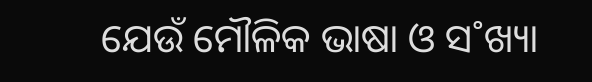ଯେଉଁ ମୌଳିକ ଭାଷା ଓ ସ˚ଖ୍ୟା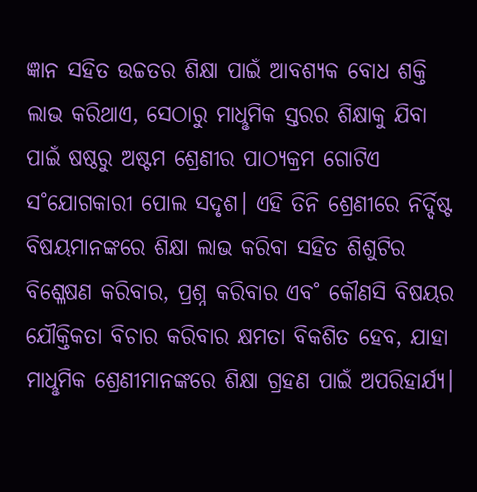ଜ୍ଞାନ ସହିତ ଉଚ୍ଚତର ଶିକ୍ଷା ପାଇଁ ଆବଶ୍ୟକ ବୋଧ ଶକ୍ତି ଲାଭ କରିଥାଏ, ସେଠାରୁ ମାଧୢମିକ ସ୍ତରର ଶିକ୍ଷାକୁ ଯିବା ପାଇଁ ଷଷ୍ଠରୁ ଅଷ୍ଟମ ଶ୍ରେଣୀର ପାଠ୍ୟକ୍ରମ ଗୋଟିଏ ସ˚ଯୋଗକାରୀ ପୋଲ ସଦୃଶ। ଏହି ତିନି ଶ୍ରେଣୀରେ ନିର୍ଦ୍ଦିଷ୍ଟ ବିଷୟମାନଙ୍କରେ ଶିକ୍ଷା ଲାଭ କରିବା ସହିତ ଶିଶୁଟିର ବିଶ୍ଳେଷଣ କରିବାର, ପ୍ରଶ୍ନ କରିବାର ଏବ˚ କୌଣସି ବିଷୟର ଯୌକ୍ତିକତା ବିଚାର କରିବାର କ୍ଷମତା ବିକଶିତ ହେବ, ଯାହା ମାଧୢମିକ ଶ୍ରେଣୀମାନଙ୍କରେ ଶିକ୍ଷା ଗ୍ରହଣ ପାଇଁ ଅପରିହାର୍ଯ୍ୟ।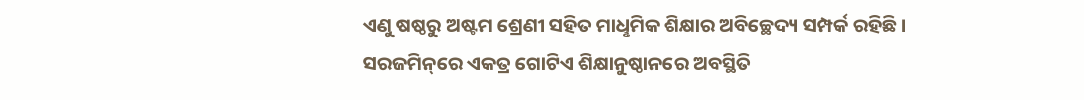ଏଣୁ ଷଷ୍ଠରୁ ଅଷ୍ଟମ ଶ୍ରେଣୀ ସହିତ ମାଧୢମିକ ଶିକ୍ଷାର ଅବିଚ୍ଛେଦ୍ୟ ସମ୍ପର୍କ ରହିଛି। ସରଜମିନ୍‌ରେ ଏକତ୍ର ଗୋଟିଏ ଶିକ୍ଷାନୁଷ୍ଠାନରେ ଅବସ୍ଥିତି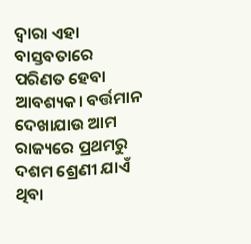ଦ୍ବାରା ଏହା ବାସ୍ତବତାରେ ପରିଣତ ହେବା ଆବଶ୍ୟକ। ବର୍ତ୍ତମାନ ଦେଖାଯାଉ ଆମ ରାଜ୍ୟରେ ପ୍ରଥମରୁ ଦଶମ ଶ୍ରେଣୀ ଯାଏଁ ଥିବା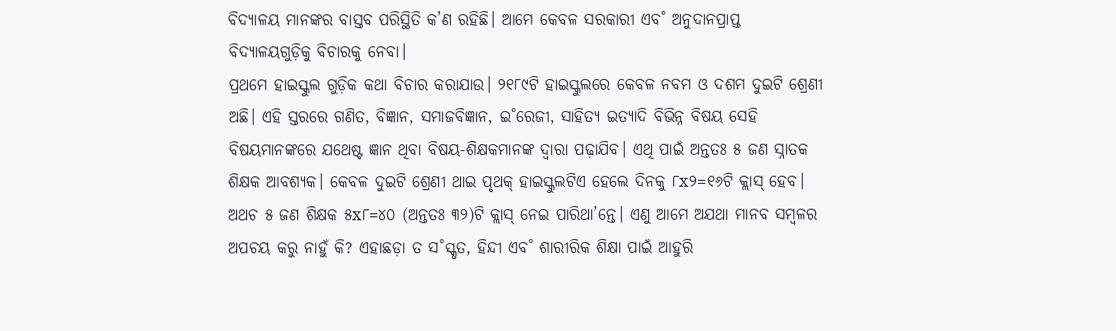ବିଦ୍ୟାଳୟ ମାନଙ୍କର ବାସ୍ତବ ପରିସ୍ଥିତି କ’ଣ ରହିଛି। ଆମେ କେବଳ ସରକାରୀ ଏବ˚ ଅନୁଦାନପ୍ରାପ୍ତ ବିଦ୍ୟାଳୟଗୁଡ଼ିକୁ ବିଚାରକୁ ନେବା।
ପ୍ରଥମେ ହାଇସ୍କୁଲ ଗୁଡ଼ିକ କଥା ବିଚାର କରାଯାଉ। ୨୧୮୯ଟି ହାଇସ୍କୁଲରେ କେବଳ ନବମ ଓ ଦଶମ ଦୁଇଟି ଶ୍ରେଣୀ ଅଛି। ଏହି ସ୍ତରରେ ଗଣିତ, ବିଜ୍ଞାନ, ସମାଜବିଜ୍ଞାନ, ଇ˚ରେଜୀ, ସାହିତ୍ୟ ଇତ୍ୟାଦି ବିଭିନ୍ନ ବିଷୟ ସେହି ବିଷୟମାନଙ୍କରେ ଯଥେଷ୍ଟ ଜ୍ଞାନ ଥିବା ବିଷୟ-ଶିକ୍ଷକମାନଙ୍କ ଦ୍ବାରା ପଢ଼ାଯିବ। ଏଥି ପାଇଁ ଅନ୍ତତଃ ୫ ଜଣ ସ୍ନାତକ ଶିକ୍ଷକ ଆବଶ୍ୟକ। କେବଳ ଦୁଇଟି ଶ୍ରେଣୀ ଥାଇ ପୃଥକ୍‌ ହାଇସ୍କୁଲଟିଏ ହେଲେ ଦିନକୁ ୮x୨=୧୬ଟି କ୍ଲାସ୍‌ ହେବ। ଅଥଚ ୫ ଜଣ ଶିକ୍ଷକ ୫x୮=୪୦ (ଅନ୍ତତଃ ୩୨)ଟି କ୍ଲାସ୍‌ ନେଇ ପାରିଥା’ନ୍ତେ। ଏଣୁ ଆମେ ଅଯଥା ମାନବ ସମ୍ବଳର ଅପଚୟ କରୁ ନାହୁଁ କି? ଏହାଛଡ଼ା ତ ସ˚ସ୍କୃତ, ହିନ୍ଦୀ ଏବ˚ ଶାରୀରିକ ଶିକ୍ଷା ପାଇଁ ଆହୁରି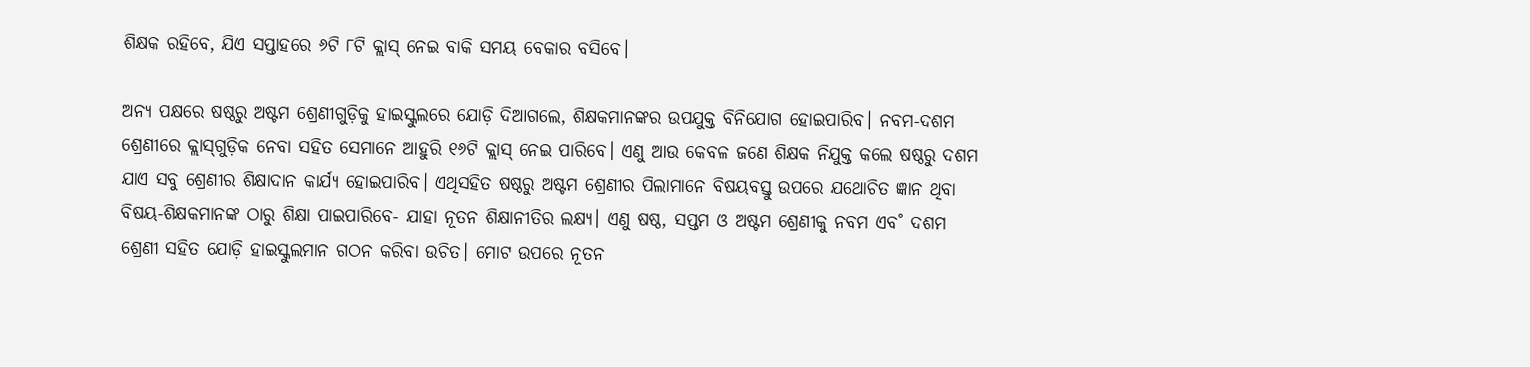ଶିକ୍ଷକ ରହିବେ, ଯିଏ ସପ୍ତାହରେ ୬ଟି ୮ଟି କ୍ଲାସ୍‌ ନେଇ ବାକି ସମୟ ବେକାର ବସିବେ।

ଅନ୍ୟ ପକ୍ଷରେ ଷଷ୍ଠରୁ ଅଷ୍ଟମ ଶ୍ରେଣୀଗୁଡ଼ିକୁ ହାଇସ୍କୁଲରେ ଯୋଡ଼ି ଦିଆଗଲେ, ଶିକ୍ଷକମାନଙ୍କର ଉପଯୁକ୍ତ ବିନିଯୋଗ ହୋଇପାରିବ। ନବମ-ଦଶମ ଶ୍ରେଣୀରେ କ୍ଲାସ୍‌ଗୁଡ଼ିକ ନେବା ସହିତ ସେମାନେ ଆହୁରି ୧୬ଟି କ୍ଲାସ୍‌ ନେଇ ପାରିବେ। ଏଣୁ ଆଉ କେବଳ ଜଣେ ଶିକ୍ଷକ ନିଯୁକ୍ତ କଲେ ଷଷ୍ଠରୁ ଦଶମ ଯାଏ ସବୁ ଶ୍ରେଣୀର ଶିକ୍ଷାଦାନ କାର୍ଯ୍ୟ ହୋଇପାରିବ। ଏଥିସହିତ ଷଷ୍ଠରୁ ଅଷ୍ଟମ ଶ୍ରେଣୀର ପିଲାମାନେ ବିଷୟବସ୍ତୁ ଉପରେ ଯଥୋଚିତ ଜ୍ଞାନ ଥିବା ବିଷୟ-ଶିକ୍ଷକମାନଙ୍କ ଠାରୁ ଶିକ୍ଷା ପାଇପାରିବେ- ଯାହା ନୂତନ ଶିକ୍ଷାନୀତିର ଲକ୍ଷ୍ୟ। ଏଣୁ ଷଷ୍ଠ, ସପ୍ତମ ଓ ଅଷ୍ଟମ ଶ୍ରେଣୀକୁ ନବମ ଏବ˚ ଦଶମ ଶ୍ରେଣୀ ସହିତ ଯୋଡ଼ି ହାଇସ୍କୁଲମାନ ଗଠନ କରିବା ଉଚିତ। ମୋଟ ଉପରେ ନୂତନ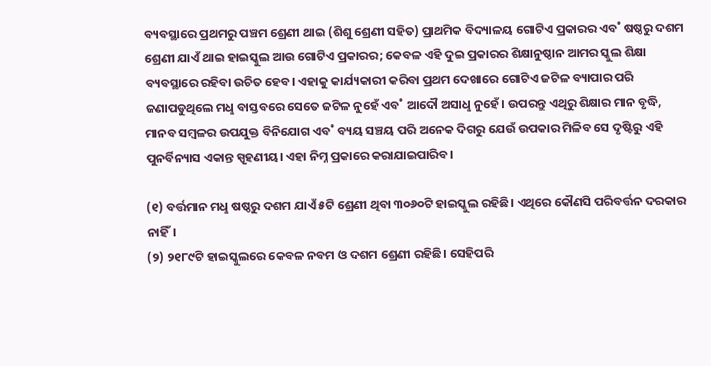ବ୍ୟବସ୍ଥାରେ ପ୍ରଥମରୁ ପଞ୍ଚମ ଶ୍ରେଣୀ ଥାଇ (ଶିଶୁ ଶ୍ରେଣୀ ସହିତ) ପ୍ରାଥମିକ ବିଦ୍ୟାଳୟ ଗୋଟିଏ ପ୍ରକାରର ଏବ˚ ଷଷ୍ଠରୁ ଦଶମ ଶ୍ରେଣୀ ଯାଏଁ ଥାଇ ହାଇସ୍କୁଲ ଆଉ ଗୋଟିଏ ପ୍ରକାରର; କେବଳ ଏହି ଦୁଇ ପ୍ରକାରର ଶିକ୍ଷାନୁଷ୍ଠାନ ଆମର ସ୍କୁଲ ଶିକ୍ଷା ବ୍ୟବସ୍ଥାରେ ରହିବା ଉଚିତ ହେବ। ଏହାକୁ କାର୍ଯ୍ୟକାରୀ କରିବା ପ୍ରଥମ ଦେଖାରେ ଗୋଟିଏ ଜଟିଳ ବ୍ୟାପାର ପରି ଜଣାପଡୁଥିଲେ ମଧୢ ବାସ୍ତବରେ ସେତେ ଜଟିଳ ନୁହେଁ ଏବ˚ ଆଦୌ ଅସାଧୢ ନୁହେଁ। ଉପରନ୍ତୁ ଏଥିରୁ ଶିକ୍ଷାର ମାନ ବୃଦ୍ଧି, ମାନବ ସମ୍ବଳର ଉପଯୁକ୍ତ ବିନିଯୋଗ ଏବ˚ ବ୍ୟୟ ସଞ୍ଚୟ ପରି ଅନେକ ଦିଗରୁ ଯେଉଁ ଉପକାର ମିଳିବ ସେ ଦୃଷ୍ଟିରୁ ଏହି ପୁନର୍ବିନ୍ୟାସ ଏକାନ୍ତ ସ୍ପୃହଣୀୟ। ଏହା ନିମ୍ନ ପ୍ରକାରେ କରାଯାଇପାରିବ।

(୧) ବର୍ତ୍ତମାନ ମଧୢ ଷଷ୍ଠରୁ ଦଶମ ଯାଏଁ ୫ଟି ଶ୍ରେଣୀ ଥିବା ୩୦୬୦ଟି ହାଇସ୍କୁଲ ରହିଛି। ଏଥିରେ କୌଣସି ପରିବର୍ତ୍ତନ ଦରକାର ନାହିଁ।
(୨) ୨୧୮୯ଟି ହାଇସ୍କୁଲରେ କେବଳ ନବମ ଓ ଦଶମ ଶ୍ରେଣୀ ରହିଛି। ସେହିପରି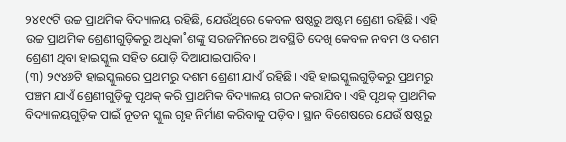୨୪୧୯ଟି ଉଚ୍ଚ ପ୍ରାଥମିକ ବିଦ୍ୟାଳୟ ରହିଛି, ଯେଉଁଥିରେ କେବଳ ଷଷ୍ଠରୁ ଅଷ୍ଟମ ଶ୍ରେଣୀ ରହିଛି। ଏହି ଉଚ୍ଚ ପ୍ରାଥମିକ ଶ୍ରେଣୀଗୁଡ଼ିକରୁ ଅଧିକା˚ଶଙ୍କୁ ସରଜମିନରେ ଅବସ୍ଥିତି ଦେଖି କେବଳ ନବମ ଓ ଦଶମ ଶ୍ରେଣୀ ଥିବା ହାଇସ୍କୁଲ ସହିତ ଯୋଡ଼ି ଦିଆଯାଇପାରିବ।
(୩) ୨୯୪୬ଟି ହାଇସ୍କୁଲରେ ପ୍ରଥମରୁ ଦଶମ ଶ୍ରେଣୀ ଯାଏଁ ରହିଛି। ଏହି ହାଇସ୍କୁଲଗୁଡ଼ିକରୁ ପ୍ରଥମରୁ ପଞ୍ଚମ ଯାଏଁ ଶ୍ରେଣୀଗୁଡ଼ିକୁ ପୃଥକ୍‌ କରି ପ୍ରାଥମିକ ବିଦ୍ୟାଳୟ ଗଠନ କରାଯିବ। ଏହି ପୃଥକ୍‌ ପ୍ରାଥମିକ ବିଦ୍ୟାଳୟଗୁଡ଼ିକ ପାଇଁ ନୂତନ ସ୍କୁଲ ଗୃହ ନିର୍ମାଣ କରିବାକୁ ପଡ଼ିବ। ସ୍ଥାନ ବିଶେଷରେ ଯେଉଁ ଷଷ୍ଠରୁ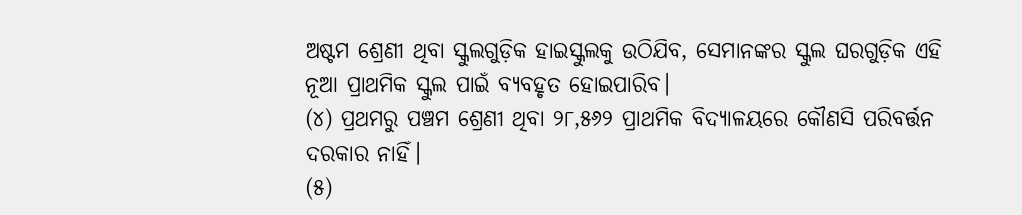ଅଷ୍ଟମ ଶ୍ରେଣୀ ଥିବା ସ୍କୁଲଗୁଡ଼ିକ ହାଇସ୍କୁଲକୁ ଉଠିଯିବ, ସେମାନଙ୍କର ସ୍କୁଲ ଘରଗୁଡ଼ିକ ଏହି ନୂଆ ପ୍ରାଥମିକ ସ୍କୁଲ ପାଇଁ ବ୍ୟବହୃତ ହୋଇପାରିବ।
(୪) ପ୍ରଥମରୁ ପଞ୍ଚମ ଶ୍ରେଣୀ ଥିବା ୨୮,୫୬୨ ପ୍ରାଥମିକ ବିଦ୍ୟାଳୟରେ କୌଣସି ପରିବର୍ତ୍ତନ ଦରକାର ନାହିଁ।
(୫)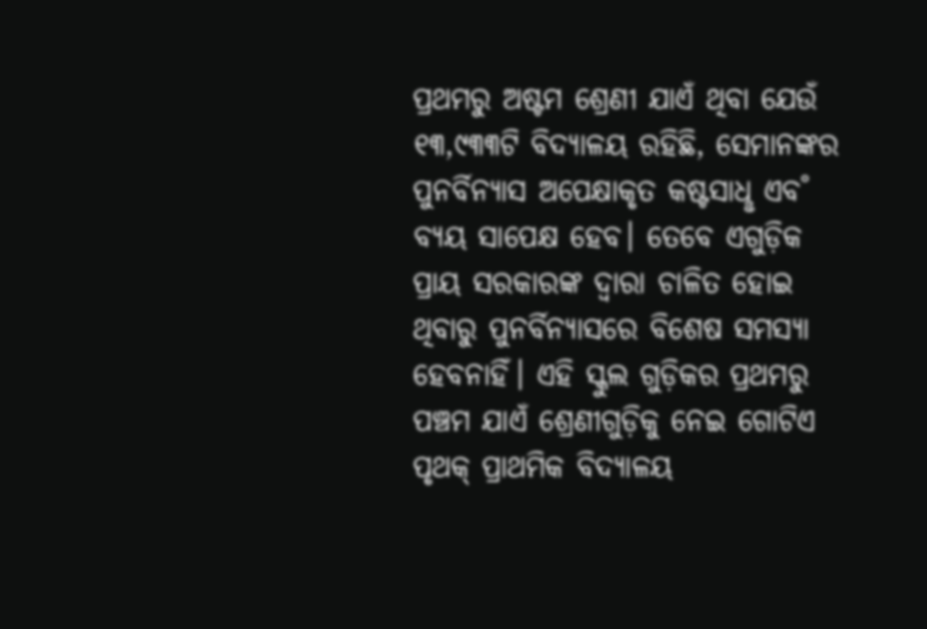ପ୍ରଥମରୁ ଅଷ୍ଟମ ଶ୍ରେଣୀ ଯାଏଁ ଥିବା ଯେଉଁ ୧୩,୯୩୩ଟି ବିଦ୍ୟାଳୟ ରହିଛି, ସେମାନଙ୍କର ପୁନର୍ବିନ୍ୟାସ ଅପେକ୍ଷାକୃତ କଷ୍ଟସାଧୢ ଏବ˚ ବ୍ୟୟ ସାପେକ୍ଷ ହେବ। ତେବେ ଏଗୁଡ଼ିକ ପ୍ରାୟ ସରକାରଙ୍କ ଦ୍ବାରା ଚାଳିତ ହୋଇ ଥିବାରୁ ପୁନର୍ବିନ୍ୟାସରେ ବିଶେଷ ସମସ୍ୟା ହେବନାହିଁ। ଏହି ସ୍କୁଲ ଗୁଡ଼ିକର ପ୍ରଥମରୁ ପଞ୍ଚମ ଯାଏଁ ଶ୍ରେଣୀଗୁଡ଼ିକୁ ନେଇ ଗୋଟିଏ ପୃଥକ୍‌ ପ୍ରାଥମିକ ବିଦ୍ୟାଳୟ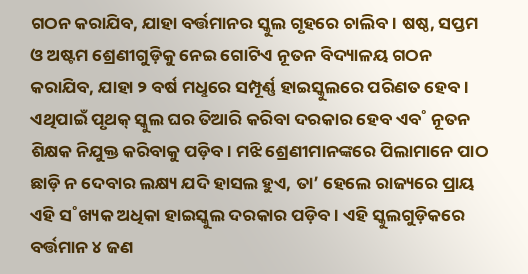ଗଠନ କରାଯିବ, ଯାହା ବର୍ତ୍ତମାନର ସ୍କୁଲ ଗୃହରେ ଚାଲିବ। ଷଷ୍ଠ, ସପ୍ତମ ଓ ଅଷ୍ଟମ ଶ୍ରେଣୀଗୁଡ଼ିକୁ ନେଇ ଗୋଟିଏ ନୂତନ ବିଦ୍ୟାଳୟ ଗଠନ କରାଯିବ, ଯାହା ୨ ବର୍ଷ ମଧୢରେ ସମ୍ପୂର୍ଣ୍ଣ ହାଇସ୍କୁଲରେ ପରିଣତ ହେବ। ଏଥିପାଇଁ ପୃଥକ୍‌ ସ୍କୁଲ ଘର ତିଆରି କରିବା ଦରକାର ହେବ ଏବ˚ ନୂତନ ଶିକ୍ଷକ ନିଯୁକ୍ତ କରିବାକୁ ପଡ଼ିବ। ମଝି ଶ୍ରେଣୀମାନଙ୍କରେ ପିଲାମାନେ ପାଠ ଛାଡ଼ି ନ ଦେବାର ଲକ୍ଷ୍ୟ ଯଦି ହାସଲ ହୁଏ, ତା’ ହେଲେ ରାଜ୍ୟରେ ପ୍ରାୟ ଏହି ସ˚ଖ୍ୟକ ଅଧିକା ହାଇସ୍କୁଲ ଦରକାର ପଡ଼ିବ। ଏହି ସ୍କୁଲଗୁଡ଼ିକରେ ବର୍ତ୍ତମାନ ୪ ଜଣ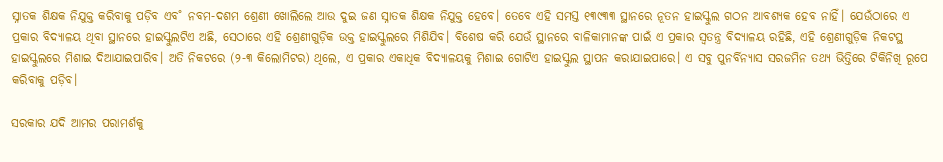ସ୍ନାତକ ଶିକ୍ଷକ ନିଯୁକ୍ତ କରିବାକୁ ପଡ଼ିବ ଏବ˚ ନବମ-ଦଶମ ଶ୍ରେଣୀ ଖୋଲିଲେ ଆଉ ଦୁଇ ଜଣ ସ୍ନାତକ ଶିକ୍ଷକ ନିଯୁକ୍ତ ହେବେ। ତେବେ ଏହି ସମସ୍ତ ୧୩୯୩୩ ସ୍ଥାନରେ ନୂତନ ହାଇସ୍କୁଲ ଗଠନ ଆବଶ୍ୟକ ହେବ ନାହିଁ। ଯେଉଁଠାରେ ଏ ପ୍ରକାର ବିଦ୍ୟାଳୟ ଥିବା ସ୍ଥାନରେ ହାଇସ୍କୁଲଟିଏ ଅଛି, ସେଠାରେ ଏହି ଶ୍ରେଣୀଗୁଡ଼ିକ ଉକ୍ତ ହାଇସ୍କୁଲରେ ମିଶିଯିବ। ବିଶେଷ କରି ଯେଉଁ ସ୍ଥାନରେ ବାଳିକାମାନଙ୍କ ପାଇଁ ଏ ପ୍ରକାର ସ୍ବତନ୍ତ୍ର ବିଦ୍ୟାଳୟ ରହିଛି, ଏହି ଶ୍ରେଣୀଗୁଡ଼ିକ ନିକଟସ୍ଥ ହାଇସ୍କୁଲରେ ମିଶାଇ ଦିଆଯାଇପାରିବ। ଅତି ନିକଟରେ (୨-୩ କିଲୋମିଟର) ଥିଲେ, ଏ ପ୍ରକାର ଏକାଧିକ ବିଦ୍ୟାଳୟକୁ ମିଶାଇ ଗୋଟିଏ ହାଇସ୍କୁଲ ସ୍ଥାପନ କରାଯାଇପାରେ। ଏ ସବୁ ପୁନର୍ବିନ୍ୟାସ ସରଜମିନ ତଥ୍ୟ ଭିତ୍ତିରେ ଟିକିନିଖି ରୂପେ କରିବାକୁ ପଡ଼ିବ।

ସରକାର ଯଦି ଆମର ପରାମର୍ଶକୁ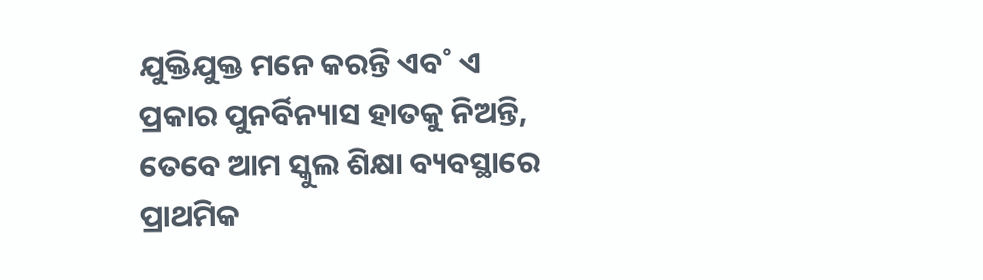ଯୁକ୍ତିଯୁକ୍ତ ମନେ କରନ୍ତି ଏବ˚ ଏ ପ୍ରକାର ପୁନର୍ବିନ୍ୟାସ ହାତକୁ ନିଅନ୍ତି, ତେବେ ଆମ ସ୍କୁଲ ଶିକ୍ଷା ବ୍ୟବସ୍ଥାରେ ପ୍ରାଥମିକ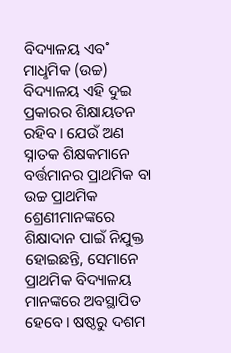ବିଦ୍ୟାଳୟ ଏବ˚ ମାଧୢମିକ (ଉଚ୍ଚ) ବିଦ୍ୟାଳୟ ଏହି ଦୁଇ ପ୍ରକାରର ଶିକ୍ଷାୟତନ ରହିବ। ଯେଉଁ ଅଣ ସ୍ନାତକ ଶିକ୍ଷକମାନେ ବର୍ତ୍ତମାନର ପ୍ରାଥମିକ ବା ଉଚ୍ଚ ପ୍ରାଥମିକ ଶ୍ରେଣୀମାନଙ୍କରେ ଶିକ୍ଷାଦାନ ପାଇଁ ନିଯୁକ୍ତ ହୋଇଛନ୍ତି, ସେମାନେ ପ୍ରାଥମିକ ବିଦ୍ୟାଳୟ ମାନଙ୍କରେ ଅବସ୍ଥାପିତ ହେବେ। ଷଷ୍ଠରୁ ଦଶମ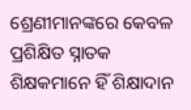ଶ୍ରେଣୀମାନଙ୍କରେ କେବଳ ପ୍ରଶିକ୍ଷିତ ସ୍ନାତକ ଶିକ୍ଷକମାନେ ହିଁ ଶିକ୍ଷାଦାନ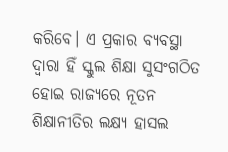କରିବେ। ଏ ପ୍ରକାର ବ୍ୟବସ୍ଥା ଦ୍ବାରା ହିଁ ସ୍କୁଲ ଶିକ୍ଷା ସୁସଂଗଠିତ ହୋଇ ରାଜ୍ୟରେ ନୂତନ ଶିକ୍ଷାନୀତିର ଲକ୍ଷ୍ୟ ହାସଲ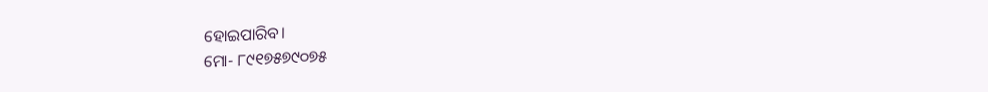ହୋଇପାରିବ।
ମୋ- ୮୯୧୭୫୭୯୦୭୫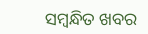ସମ୍ବନ୍ଧିତ ଖବର